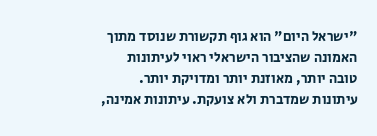"ישראל היום" הוא גוף תקשורת שנוסד מתוך האמונה שהציבור הישראלי ראוי לעיתונות טובה יותר, מאוזנת יותר ומדויקת יותר. עיתונות שמדברת ולא צועקת. עיתונות אמינה,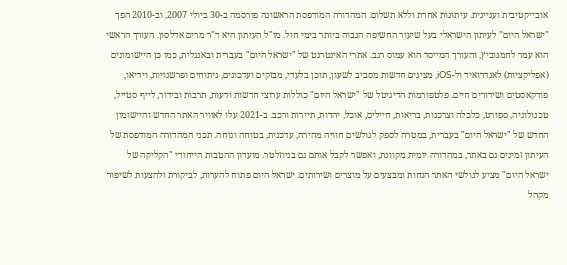אובייקטיבית ועניינית. עיתונות אחרת וללא תשלום. המהדורה המודפסת הראשונה פורסמה ב-30 ביולי 2007, וב-2010 הפך "ישראל היום" לעיתון הישראלי בעל שיעור החשיפה הגבוה ביותר בימי חול. מו"ל העיתון היא ד"ר מרים אדלסון. העורך הראשי הוא עמר לחמנוביץ, והעורך המייסד הוא עמוס רגב. אתרי האינטרנט של "ישראל היום" בעברית ובאנגלית, כמו כן היישומונים (אפליקציות) לאנדרואיד ול-iOS, מציגים חדשות מסביב לשעון, תוכן בלעדי, מבזקים ועדכונים, ניתוחים ופרשנויות, וידיאו, פודקאסטים ושידורים חיים. פלטפורמות הדיגיטל של "ישראל היום" כוללות ערוצי חדשות ודעות, תרבות ובידור, לייף סטייל, טכנולוגיה, ספורט, כלכלה וצרכנות, בריאות, חיילים, אוכל, יהדות, תיירות ורכב. ב-2021 עלו לאוויר האתר החדש והיישומון החדש של "ישראל היום" בעברית, במטרה לספק לגולשים חוויה מהירה, עדכנית, בטוחה ונוחה. תכני המהדורה המודפסת של העיתון זמינים גם באתר, במהדורה יומית מקוונת, ואפשר לקבל אותם גם בניוזלטר. מועדון ההטבות הייחודי "הקליקה של ישראל היום" מציע לגולשי האתר הנחות ומבצעים על מוצרים ושירותים. ישראל היום פתוח להערות, לביקורת ולהצעות לשיפור מקהל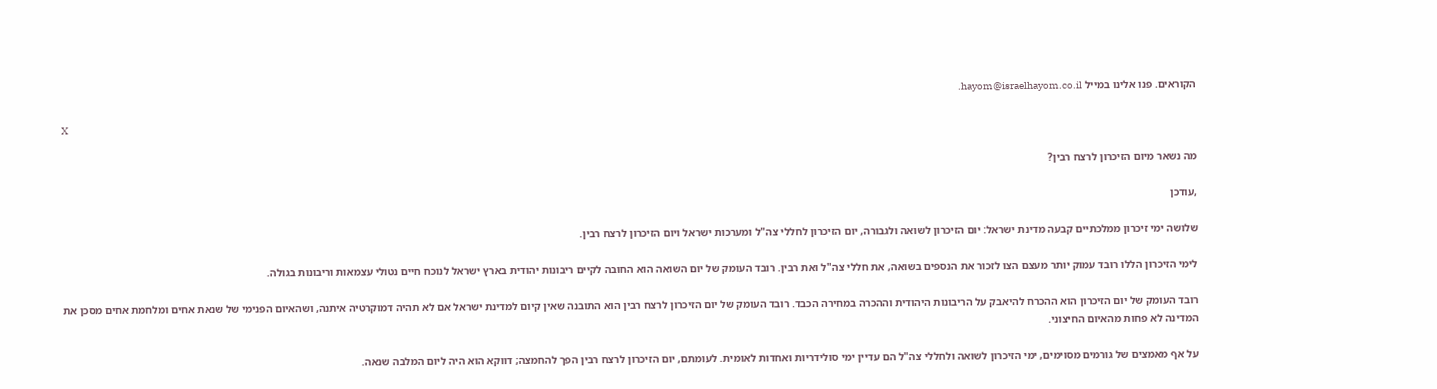הקוראים. פנו אלינו במייל hayom@israelhayom.co.il.

X

מה נשאר מיום הזיכרון לרצח רבין?

,עודכן

שלושה ימי זיכרון ממלכתיים קבעה מדינת ישראל: יום הזיכרון לשואה ולגבורה, יום הזיכרון לחללי צה"ל ומערכות ישראל ויום הזיכרון לרצח רבין.

לימי הזיכרון הללו רובד עמוק יותר מעצם הצו לזכור את הנספים בשואה, את חללי צה"ל ואת רבין. רובד העומק של יום השואה הוא החובה לקיים ריבונות יהודית בארץ ישראל לנוכח חיים נטולי עצמאות וריבונות בגולה.

רובד העומק של יום הזיכרון הוא ההכרח להיאבק על הריבונות היהודית וההכרה במחירה הכבד. רובד העומק של יום הזיכרון לרצח רבין הוא התובנה שאין קיום למדינת ישראל אם לא תהיה דמוקרטיה איתנה, ושהאיום הפנימי של שנאת אחים ומלחמת אחים מסכן את המדינה לא פחות מהאיום החיצוני.

על אף מאמצים של גורמים מסוימים, ימי הזיכרון לשואה ולחללי צה"ל הם עדיין ימי סולידריות ואחדות לאומית. לעומתם, יום הזיכרון לרצח רבין הפך להחמצה; דווקא הוא היה ליום המלבה שנאה.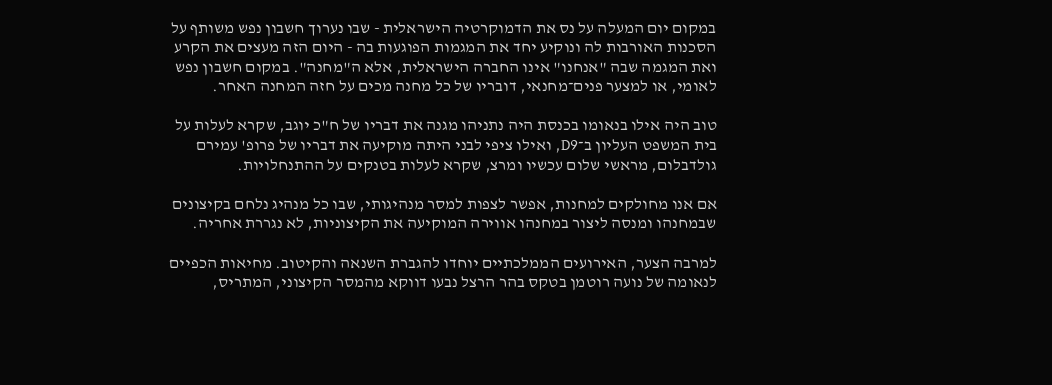במקום יום המעלה על נס את הדמוקרטיה הישראלית - שבו נערוך חשבון נפש משותף על הסכנות האורבות לה ונוקיע יחד את המגמות הפוגעות בה - היום הזה מעצים את הקרע ואת המגמה שבה "אנחנו" אינו החברה הישראלית, אלא ה"מחנה". במקום חשבון נפש לאומי, או למצער פנים־מחנאי, דובריו של כל מחנה מכים על חזה המחנה האחר.

טוב היה אילו בנאומו בכנסת היה נתניהו מגנה את דבריו של ח"כ יוגב, שקרא לעלות על בית המשפט העליון ב־D9, ואילו ציפי לבני היתה מוקיעה את דבריו של פרופ' עמירם גולדבלום, מראשי שלום עכשיו ומרצ, שקרא לעלות בטנקים על ההתנחלויות.

אם אנו מחולקים למחנות, אפשר לצפות למסר מנהיגותי, שבו כל מנהיג נלחם בקיצונים שבמחנהו ומנסה ליצור במחנהו אווירה המוקיעה את הקיצוניות, לא נגררת אחריה.

למרבה הצער, האירועים הממלכתיים יוחדו להגברת השנאה והקיטוב. מחיאות הכפיים לנאומה של נועה רוטמן בטקס בהר הרצל נבעו דווקא מהמסר הקיצוני, המתריס,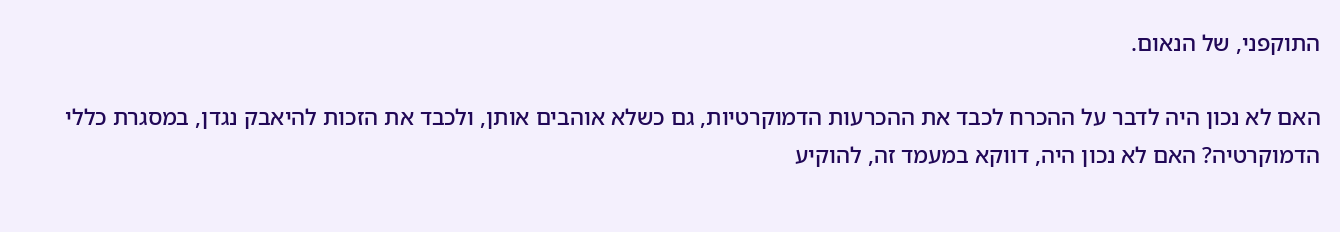התוקפני, של הנאום.

האם לא נכון היה לדבר על ההכרח לכבד את ההכרעות הדמוקרטיות, גם כשלא אוהבים אותן, ולכבד את הזכות להיאבק נגדן, במסגרת כללי הדמוקרטיה? האם לא נכון היה, דווקא במעמד זה, להוקיע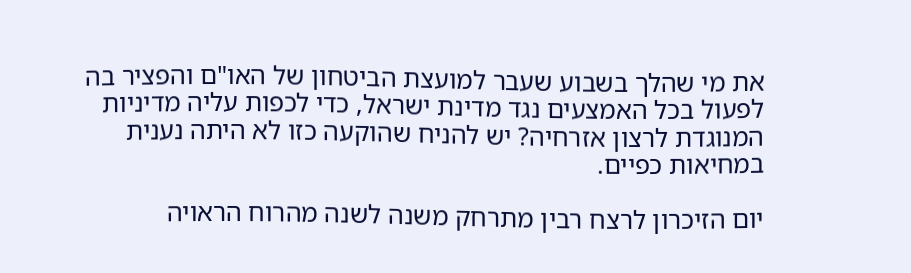את מי שהלך בשבוע שעבר למועצת הביטחון של האו"ם והפציר בה לפעול בכל האמצעים נגד מדינת ישראל, כדי לכפות עליה מדיניות המנוגדת לרצון אזרחיה? יש להניח שהוקעה כזו לא היתה נענית במחיאות כפיים.

יום הזיכרון לרצח רבין מתרחק משנה לשנה מהרוח הראויה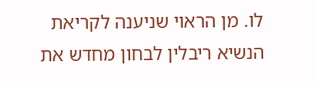לו. מן הראוי שניענה לקריאת הנשיא ריבלין לבחון מחדש את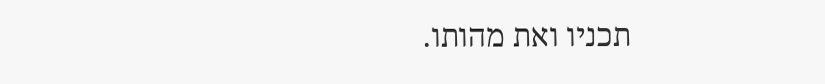תכניו ואת מהותו.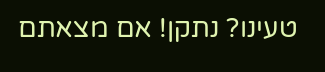טעינו? נתקן! אם מצאתם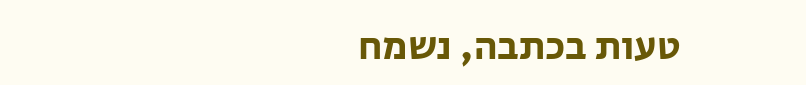טעות בכתבה, נשמח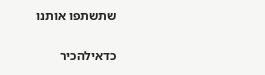שתשתפו אותנו

כדאילהכיר